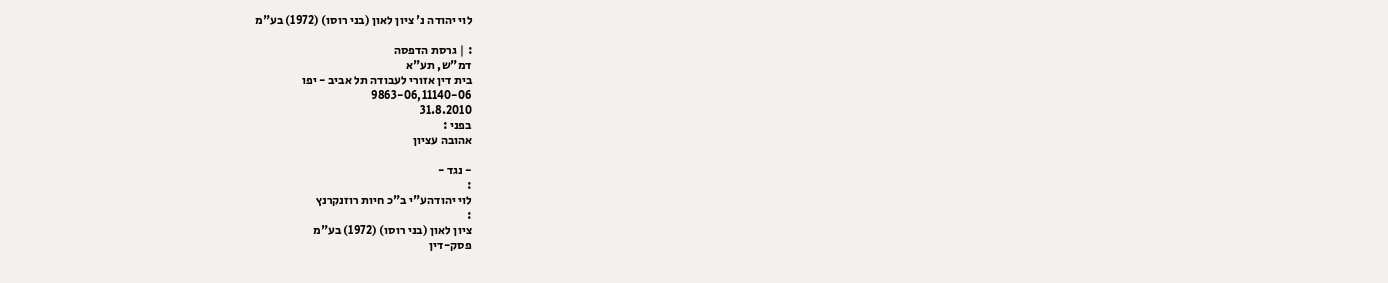לוי יהודה נ' ציון לאון (בני רוסו) (1972) בע"מ

: | גרסת הדפסה
דמ"ש, תע"א
בית דין אזורי לעבודה תל אביב - יפו
9863-06,11140-06
31.8.2010
בפני :
אהובה עציון

- נגד -
:
לוי יהודהע"י ב"כ חיות רוזנקרנץ
:
ציון לאון (בני רוסו) (1972) בע"מ
פסק-דין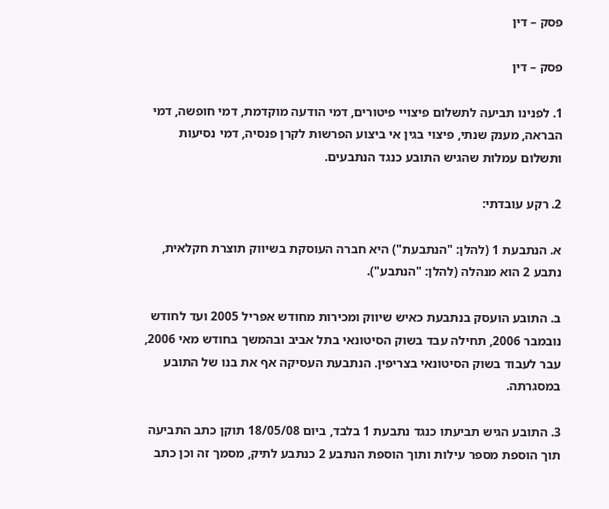פסק – דין

פסק – דין

1. לפנינו תביעה לתשלום פיצויי פיטורים, דמי הודעה מוקדמת, דמי חופשה, דמי הבראה, מענק שנתי, פיצוי בגין אי ביצוע הפרשות לקרן פנסיה, דמי נסיעות ותשלום עמלות שהגיש התובע כנגד הנתבעים.

2. רקע עובדתי:

א. הנתבעת 1 (להלן: "הנתבעת") היא חברה העוסקת בשיווק תוצרת חקלאית, נתבע 2 הוא מנהלה (להלן: "הנתבע").

ב. התובע הועסק בנתבעת כאיש שיווק ומכירות מחודש אפריל 2005 ועד לחודש נובמבר 2006, תחילה עבד בשוק הסיטונאי בתל אביב ובהמשך בחודש מאי 2006, עבר לעבוד בשוק הסיטונאי בצריפין. הנתבעת העסיקה אף את בנו של התובע במסגרתה.

3. התובע הגיש תביעתו כנגד נתבעת 1 בלבד, ביום 18/05/08 תוקן כתב התביעה תוך הוספת מספר עילות ותוך הוספת הנתבע 2 כנתבע לתיק, מסמך זה וכן כתב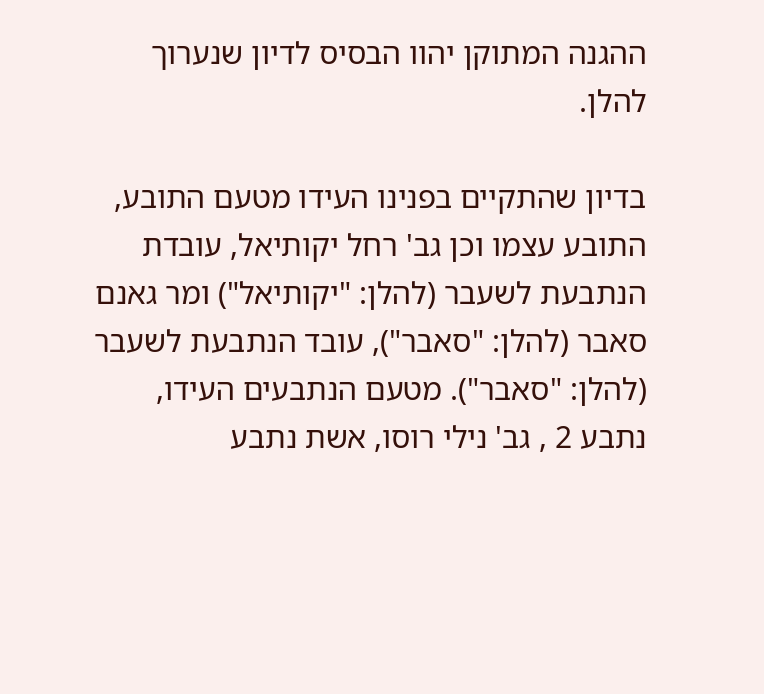ההגנה המתוקן יהוו הבסיס לדיון שנערוך להלן.

בדיון שהתקיים בפנינו העידו מטעם התובע, התובע עצמו וכן גב' רחל יקותיאל, עובדת הנתבעת לשעבר (להלן: "יקותיאל") ומר גאנם סאבר (להלן: "סאבר"), עובד הנתבעת לשעבר (להלן: "סאבר"). מטעם הנתבעים העידו, נתבע 2 , גב' נילי רוסו, אשת נתבע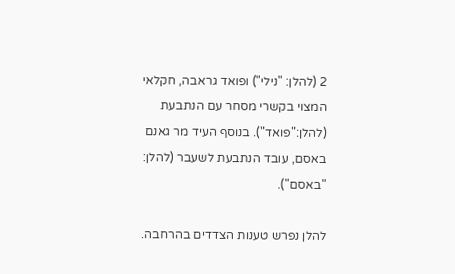2 (להלן: "נילי") ופואד גראבה, חקלאי המצוי בקשרי מסחר עם הנתבעת (להלן:"פואד"). בנוסף העיד מר גאנם באסם, עובד הנתבעת לשעבר (להלן: "באסם").

להלן נפרש טענות הצדדים בהרחבה.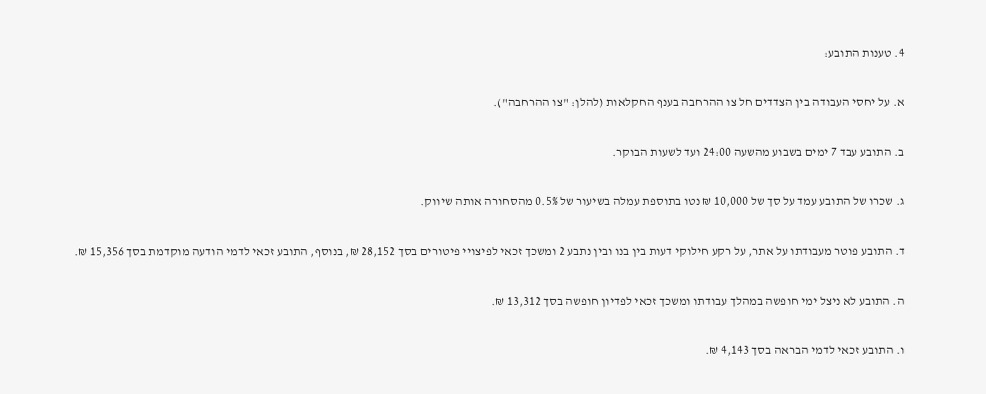4. טענות התובע:

א. על יחסי העבודה בין הצדדים חל צו ההרחבה בענף החקלאות (להלן: "צו ההרחבה").

ב. התובע עבד 7 ימים בשבוע מהשעה 24:00 ועד לשעות הבוקר.

ג. שכרו של התובע עמד על סך של 10,000 ₪ נטו בתוספת עמלה בשיעור של 0.5% מהסחורה אותה שיווק.

ד. התובע פוטר מעבודתו על אתר, על רקע חילוקי דעות בין בנו ובין נתבע 2 ומשכך זכאי לפיצויי פיטורים בסך 28,152 ₪, בנוסף, התובע זכאי לדמי הודעה מוקדמת בסך 15,356 ₪.

ה. התובע לא ניצל ימי חופשה במהלך עבודתו ומשכך זכאי לפדיון חופשה בסך 13,312 ₪.

ו. התובע זכאי לדמי הבראה בסך 4,143 ₪.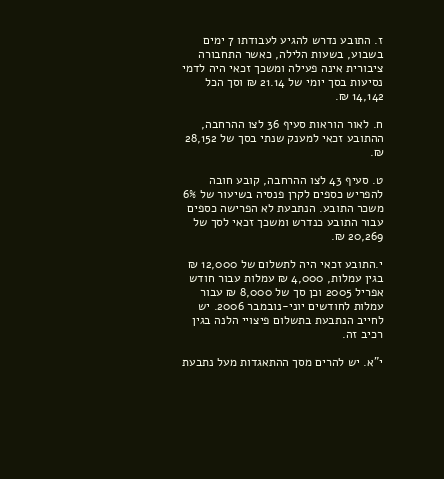ז. התובע נדרש להגיע לעבודתו 7 ימים בשבוע, בשעות הלילה, כאשר התחבורה ציבורית אינה פעילה ומשכך זכאי היה לדמי נסיעות בסך יומי של 21.14 ₪ וסך הכל 14,142 ₪.

ח. לאור הוראות סעיף 36 לצו ההרחבה, ההתובע זכאי למענק שנתי בסך של 28,152 ₪.

ט. סעיף 43 לצו ההרחבה, קובע חובה להפריש כספים לקרן פנסיה בשיעור של 6% משכר התובע. הנתבעת לא הפרישה כספים עבור התובע כנדרש ומשכך זכאי לסך של 20,269 ₪.

י.התובע זכאי היה לתשלום של 12,000 ₪ בגין עמלות, 4,000 ₪ עמלות עבור חודש אפריל 2005 וכן סך של 8,000 ₪ עבור עמלות לחודשים יוני-נובמבר 2006. יש לחייב הנתבעת בתשלום פיצויי הלנה בגין רכיב זה.

י"א. יש להרים מסך ההתאגדות מעל נתבעת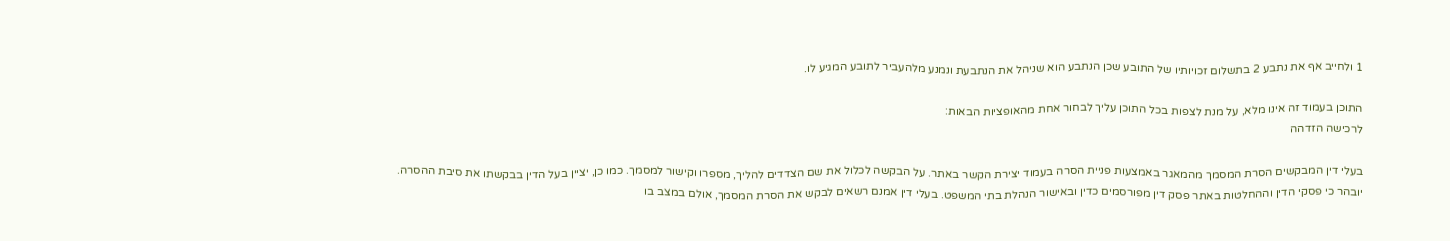1 ולחייב אף את נתבע 2 בתשלום זכויותיו של התובע שכן הנתבע הוא שניהל את הנתבעת ונמנע מלהעביר לתובע המגיע לו.

התוכן בעמוד זה אינו מלא, על מנת לצפות בכל התוכן עליך לבחור אחת מהאופציות הבאות:
לרכישה הזדהה

בעלי דין המבקשים הסרת המסמך מהמאגר באמצעות פניית הסרה בעמוד יצירת הקשר באתר. על הבקשה לכלול את שם הצדדים להליך, מספרו וקישור למסמך. כמו כן, יציין בעל הדין בבקשתו את סיבת ההסרה. יובהר כי פסקי הדין וההחלטות באתר פסק דין מפורסמים כדין ובאישור הנהלת בתי המשפט. בעלי דין אמנם רשאים לבקש את הסרת המסמך, אולם במצב בו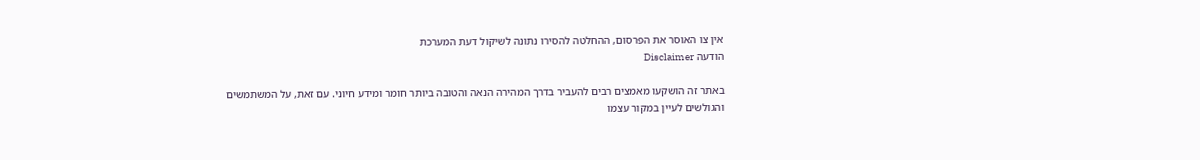אין צו האוסר את הפרסום, ההחלטה להסירו נתונה לשיקול דעת המערכת
הודעה Disclaimer

באתר זה הושקעו מאמצים רבים להעביר בדרך המהירה הנאה והטובה ביותר חומר ומידע חיוני. עם זאת, על המשתמשים והגולשים לעיין במקור עצמו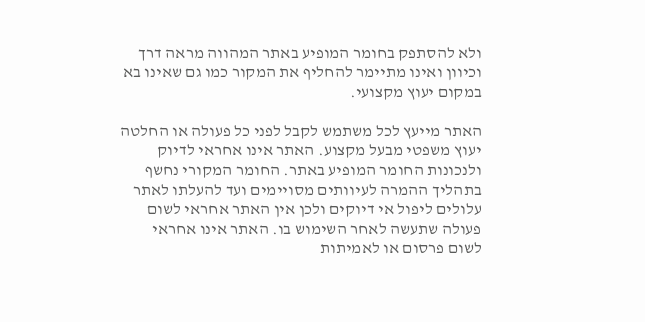ולא להסתפק בחומר המופיע באתר המהווה מראה דרך וכיוון ואינו מתיימר להחליף את המקור כמו גם שאינו בא במקום יעוץ מקצועי.

האתר מייעץ לכל משתמש לקבל לפני כל פעולה או החלטה יעוץ משפטי מבעל מקצוע. האתר אינו אחראי לדיוק ולנכונות החומר המופיע באתר. החומר המקורי נחשף בתהליך ההמרה לעיוותים מסויימים ועד להעלתו לאתר עלולים ליפול אי דיוקים ולכן אין האתר אחראי לשום פעולה שתעשה לאחר השימוש בו. האתר אינו אחראי לשום פרסום או לאמיתות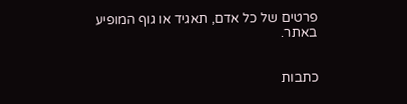פרטים של כל אדם, תאגיד או גוף המופיע באתר.


כתבות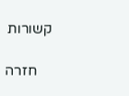קשורות

    חזרה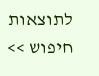לתוצאות חיפוש >>